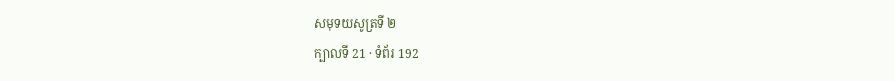សមុទយសូត្រទី ២
ក្បាលទី 21 · ទំព័រ 192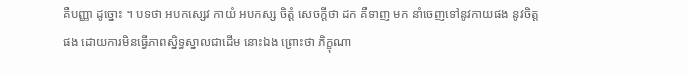គឺបញ្ញា ដូច្នោះ ។ បទថា អបកស្សេវ កាយំ អបកស្ស ចិត្តំ សេចក្តីថា ដក គឺទាញ មក នាំចេញទៅនូវកាយផង នូវចិត្តផង ដោយការមិនធ្វើភាពស្និទ្ធស្នាលជាដើម នោះឯង ព្រោះថា ភិក្ខុណា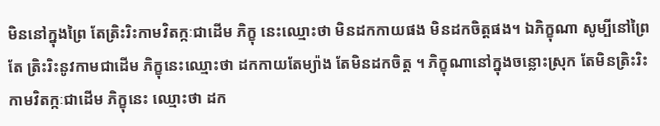មិននៅក្នុងព្រៃ តែត្រិះរិះកាមវិតក្កៈជាដើម ភិក្ខុ នេះឈ្មោះថា មិនដកកាយផង មិនដកចិត្តផង។ ឯភិក្ខុណា សូម្បីនៅព្រៃ តែ ត្រិះរិះនូវកាមជាដើម ភិក្ខុនេះឈ្មោះថា ដកកាយតែម្យ៉ាង តែមិនដកចិត្ត ។ ភិក្ខុណានៅក្នុងចន្លោះស្រុក តែមិនត្រិះរិះកាមវិតក្កៈជាដើម ភិក្ខុនេះ ឈ្មោះថា ដក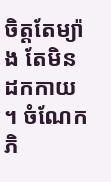ចិត្តតែម្យ៉ាង តែមិនដកកាយ ។ ចំណែកភិ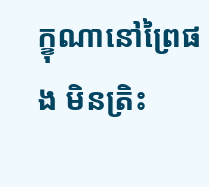ក្ខុណានៅព្រៃផង មិនត្រិះ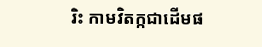រិះ កាមវិតក្កជាដើមផ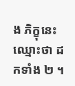ង ភិក្ខុនេះ ឈ្មោះថា ដកទាំង ២ ។